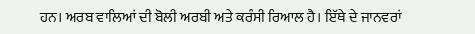ਹਨ। ਅਰਬ ਵਾਲਿਆਂ ਦੀ ਬੋਲੀ ਅਰਬੀ ਅਤੇ ਕਰੰਸੀ ਰਿਆਲ ਹੈ। ਇੱਥੇ ਦੇ ਜਾਨਵਰਾਂ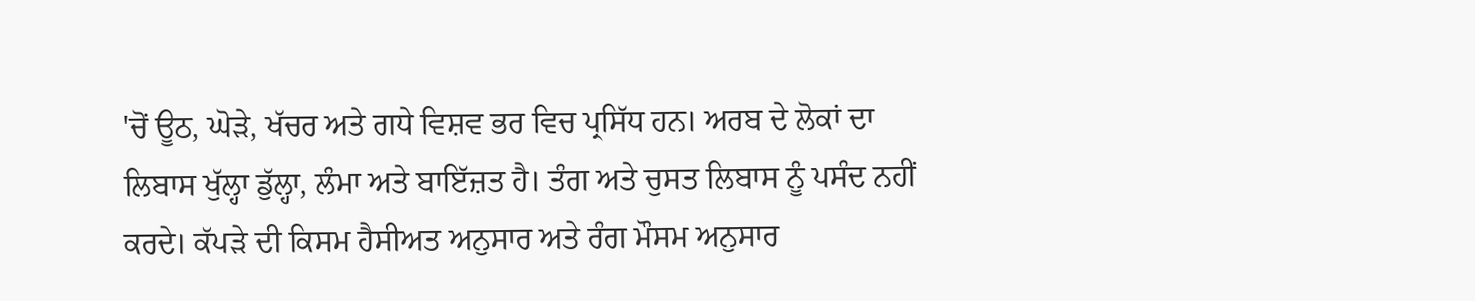'ਚੋਂ ਊਠ, ਘੋੜੇ, ਖੱਚਰ ਅਤੇ ਗਧੇ ਵਿਸ਼ਵ ਭਰ ਵਿਚ ਪ੍ਰਸਿੱਧ ਹਨ। ਅਰਬ ਦੇ ਲੋਕਾਂ ਦਾ ਲਿਬਾਸ ਖੁੱਲ੍ਹਾ ਡੁੱਲ੍ਹਾ, ਲੰਮਾ ਅਤੇ ਬਾਇੱਜ਼ਤ ਹੈ। ਤੰਗ ਅਤੇ ਚੁਸਤ ਲਿਬਾਸ ਨੂੰ ਪਸੰਦ ਨਹੀਂ ਕਰਦੇ। ਕੱਪੜੇ ਦੀ ਕਿਸਮ ਹੈਸੀਅਤ ਅਨੁਸਾਰ ਅਤੇ ਰੰਗ ਮੌਸਮ ਅਨੁਸਾਰ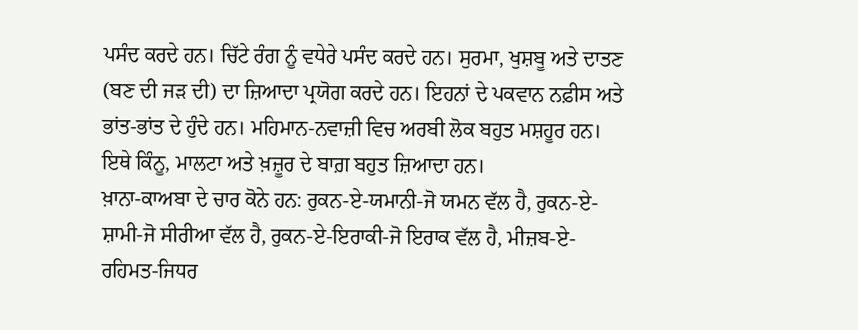ਪਸੰਦ ਕਰਦੇ ਹਨ। ਚਿੱਟੇ ਰੰਗ ਨੂੰ ਵਧੇਰੇ ਪਸੰਦ ਕਰਦੇ ਹਨ। ਸੁਰਮਾ, ਖੁਸ਼ਬੂ ਅਤੇ ਦਾਤਣ (ਬਣ ਦੀ ਜੜ ਦੀ) ਦਾ ਜ਼ਿਆਦਾ ਪ੍ਰਯੋਗ ਕਰਦੇ ਹਨ। ਇਹਨਾਂ ਦੇ ਪਕਵਾਨ ਨਫ਼ੀਸ ਅਤੇ ਭਾਂਤ-ਭਾਂਤ ਦੇ ਹੁੰਦੇ ਹਨ। ਮਹਿਮਾਨ-ਨਵਾਜ਼ੀ ਵਿਚ ਅਰਬੀ ਲੋਕ ਬਹੁਤ ਮਸ਼ਹੂਰ ਹਨ। ਇਥੇ ਕਿੰਨੂ, ਮਾਲਟਾ ਅਤੇ ਖ਼ਜ਼ੂਰ ਦੇ ਬਾਗ਼ ਬਹੁਤ ਜ਼ਿਆਦਾ ਹਨ।
ਖ਼ਾਨਾ-ਕਾਅਬਾ ਦੇ ਚਾਰ ਕੋਨੇ ਹਨ: ਰੁਕਨ-ਏ-ਯਮਾਨੀ-ਜੋ ਯਮਨ ਵੱਲ ਹੈ, ਰੁਕਨ-ਏ-ਸ਼ਾਮੀ-ਜੋ ਸੀਰੀਆ ਵੱਲ ਹੈ, ਰੁਕਨ-ਏ-ਇਰਾਕੀ-ਜੋ ਇਰਾਕ ਵੱਲ ਹੈ, ਮੀਜ਼ਬ-ਏ-ਰਹਿਮਤ-ਜਿਧਰ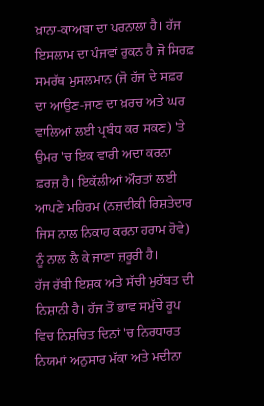ਖ਼ਾਨਾ-ਕਾਅਬਾ ਦਾ ਪਰਨਾਲਾ ਹੈ। ਹੱਜ ਇਸਲਾਮ ਦਾ ਪੰਜਵਾਂ ਰੁਕਨ ਹੈ ਜੋ ਸਿਰਫ਼ ਸਮਰੱਥ ਮੁਸਲਮਾਨ (ਜੋ ਹੱਜ ਦੇ ਸਫ਼ਰ ਦਾ ਆਉਣ-ਜਾਣ ਦਾ ਖ਼ਰਚ ਅਤੇ ਘਰ ਵਾਲਿਆਂ ਲਈ ਪ੍ਰਬੰਧ ਕਰ ਸਕਣ) 'ਤੇ ਉਮਰ 'ਚ ਇਕ ਵਾਰੀ ਅਦਾ ਕਰਨਾ ਫ਼ਰਜ਼ ਹੈ। ਇਕੱਲੀਆਂ ਔਰਤਾਂ ਲਈ ਆਪਣੇ ਮਹਿਰਮ (ਨਜ਼ਦੀਕੀ ਰਿਸ਼ਤੇਦਾਰ ਜਿਸ ਨਾਲ ਨਿਕਾਹ ਕਰਨਾ ਹਰਾਮ ਹੋਵੇ) ਨੂੰ ਨਾਲ ਲੈ ਕੇ ਜਾਣਾ ਜ਼ਰੂਰੀ ਹੈ।
ਹੱਜ ਰੱਬੀ ਇਸ਼ਕ ਅਤੇ ਸੱਚੀ ਮੁਹੱਬਤ ਦੀ ਨਿਸ਼ਾਨੀ ਹੈ। ਹੱਜ ਤੋਂ ਭਾਵ ਸਮੁੱਚੇ ਰੂਪ ਵਿਚ ਨਿਸ਼ਚਿਤ ਦਿਨਾਂ 'ਚ ਨਿਰਧਾਰਤ ਨਿਯਮਾਂ ਅਨੁਸਾਰ ਮੱਕਾ ਅਤੇ ਮਦੀਨਾ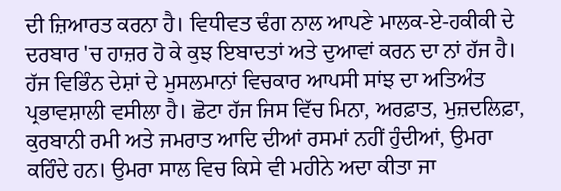ਦੀ ਜ਼ਿਆਰਤ ਕਰਨਾ ਹੈ। ਵਿਧੀਵਤ ਢੰਗ ਨਾਲ ਆਪਣੇ ਮਾਲਕ-ਏ-ਹਕੀਕੀ ਦੇ ਦਰਬਾਰ 'ਚ ਹਾਜ਼ਰ ਹੋ ਕੇ ਕੁਝ ਇਬਾਦਤਾਂ ਅਤੇ ਦੁਆਵਾਂ ਕਰਨ ਦਾ ਨਾਂ ਹੱਜ ਹੈ। ਹੱਜ ਵਿਭਿੰਨ ਦੇਸ਼ਾਂ ਦੇ ਮੁਸਲਮਾਨਾਂ ਵਿਚਕਾਰ ਆਪਸੀ ਸਾਂਝ ਦਾ ਅਤਿਅੰਤ ਪ੍ਰਭਾਵਸ਼ਾਲੀ ਵਸੀਲਾ ਹੈ। ਛੋਟਾ ਹੱਜ ਜਿਸ ਵਿੱਚ ਮਿਨਾ, ਅਰਫ਼ਾਤ, ਮੁਜ਼ਦਲਿਫ਼ਾ, ਕੁਰਬਾਨੀ ਰਮੀ ਅਤੇ ਜਮਰਾਤ ਆਦਿ ਦੀਆਂ ਰਸਮਾਂ ਨਹੀਂ ਹੁੰਦੀਆਂ, ਉਮਰਾ ਕਹਿੰਦੇ ਹਨ। ਉਮਰਾ ਸਾਲ ਵਿਚ ਕਿਸੇ ਵੀ ਮਹੀਨੇ ਅਦਾ ਕੀਤਾ ਜਾ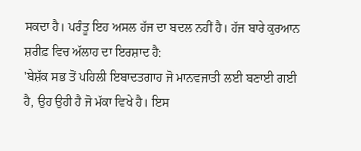ਸਕਦਾ ਹੈ। ਪਰੰਤੂ ਇਹ ਅਸਲ ਹੱਜ ਦਾ ਬਦਲ ਨਹੀਂ ਹੈ। ਹੱਜ ਬਾਰੇ ਕੁਰਆਨ ਸ਼ਰੀਫ਼ ਵਿਚ ਅੱਲਾਹ ਦਾ ਇਰਸ਼ਾਦ ਹੈ:
'ਬੇਸ਼ੱਕ ਸਭ ਤੋਂ ਪਹਿਲੀ ਇਬਾਦਤਗਾਹ ਜੋ ਮਾਨਵਜਾਤੀ ਲਈ ਬਣਾਈ ਗਈ ਹੈ, ਉਹ ਉਹੀ ਹੈ ਜੋ ਮੱਕਾ ਵਿਖੇ ਹੈ। ਇਸ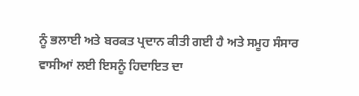ਨੂੰ ਭਲਾਈ ਅਤੇ ਬਰਕਤ ਪ੍ਰਦਾਨ ਕੀਤੀ ਗਈ ਹੈ ਅਤੇ ਸਮੂਹ ਸੰਸਾਰ ਵਾਸੀਆਂ ਲਈ ਇਸਨੂੰ ਹਿਦਾਇਤ ਦਾ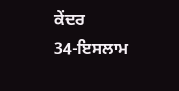ਕੇਂਦਰ
34-ਇਸਲਾਮ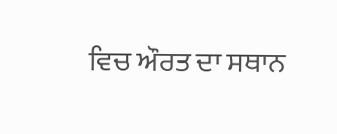ਵਿਚ ਔਰਤ ਦਾ ਸਥਾਨ